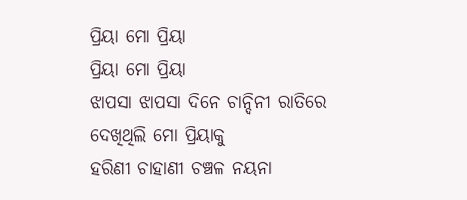ପ୍ରିୟା ମୋ ପ୍ରିୟା
ପ୍ରିୟା ମୋ ପ୍ରିୟା
ଝାପସା ଝାପସା ଦିନେ ଚାନ୍ଦିନୀ ରାତିରେ
ଦେଖିଥିଲି ମୋ ପ୍ରିୟାକୁ
ହରିଣୀ ଚାହାଣୀ ଚଞ୍ଚଳ ନୟନା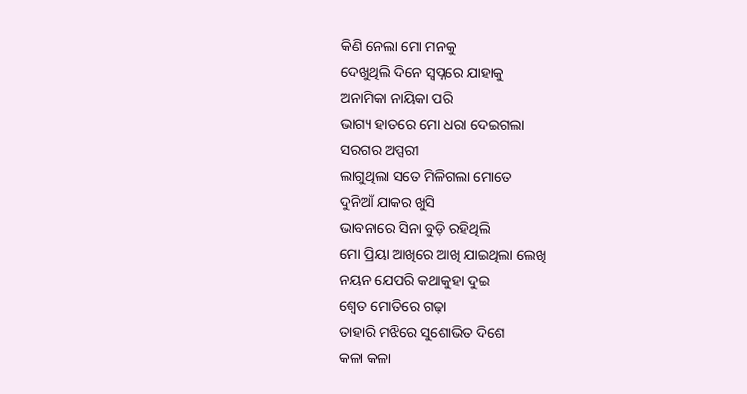କିଣି ନେଲା ମୋ ମନକୁ
ଦେଖୁଥିଲି ଦିନେ ସ୍ବପ୍ନରେ ଯାହାକୁ
ଅନାମିକା ନାୟିକା ପରି
ଭାଗ୍ୟ ହାତରେ ମୋ ଧରା ଦେଇଗଲା
ସରଗର ଅପ୍ସରୀ
ଲାଗୁଥିଲା ସତେ ମିଳିଗଲା ମୋତେ
ଦୁନିଆଁ ଯାକର ଖୁସି
ଭାବନାରେ ସିନା ବୁଡ଼ି ରହିଥିଲି
ମୋ ପ୍ରିୟା ଆଖିରେ ଆଖି ଯାଇଥିଲା ଲେଖି
ନୟନ ଯେପରି କଥାକୁହା ଦୁଇ
ଶ୍ୱେତ ମୋତିରେ ଗଢ଼ା
ତାହାରି ମଝିରେ ସୁଶୋଭିତ ଦିଶେ
କଳା କଳା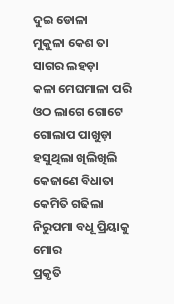ଦୁଇ ଡୋଳା
ମୁକୁଳା କେଶ ତା ସାଗର ଲହଡ଼ା
କଳା ମେଘମାଳା ପରି
ଓଠ ଲାଗେ ଗୋଟେ ଗୋଲାପ ପାଖୁଡ଼ା
ହସୁଥିଲା ଖିଲିଖିଲି
କେଜାଣେ ବିଧାତା କେମିତି ଗଢିଲା
ନିରୁପମା ବଧୂ ପ୍ରିୟାକୁ ମୋର
ପ୍ରକୃତି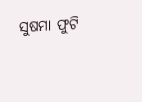ସୁଷମା ଫୁଟି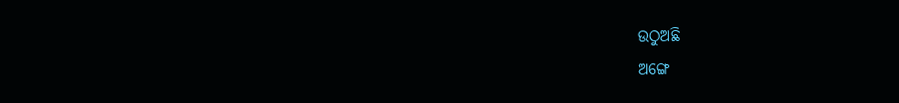ଉଠୁଅଛି
ଅଙ୍ଗେ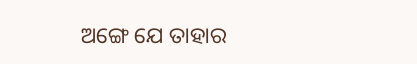ଅଙ୍ଗେ ଯେ ତାହାର